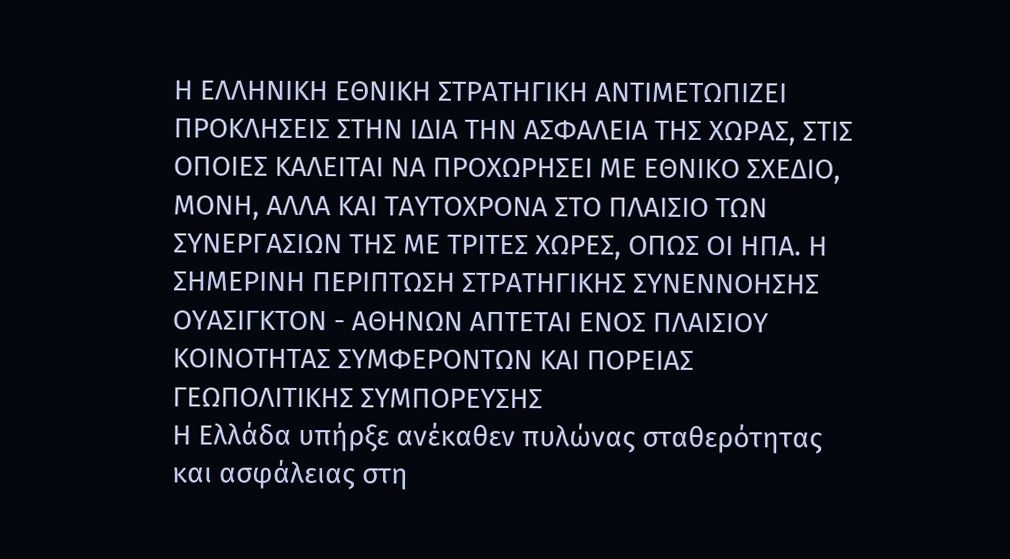Η ΕΛΛΗΝΙΚΗ ΕΘΝΙΚΗ ΣΤΡΑΤΗΓΙΚΗ ΑΝΤΙΜΕΤΩΠΙΖΕΙ ΠΡΟΚΛΗΣΕΙΣ ΣΤΗΝ ΙΔΙΑ ΤΗΝ ΑΣΦΑΛΕΙΑ ΤΗΣ ΧΩΡΑΣ, ΣΤΙΣ ΟΠΟΙΕΣ ΚΑΛΕΙΤΑΙ ΝΑ ΠΡΟΧΩΡΗΣΕΙ ΜΕ ΕΘΝΙΚΟ ΣΧΕΔΙΟ, ΜΟΝΗ, ΑΛΛΑ ΚΑΙ ΤΑΥΤΟΧΡΟΝΑ ΣΤΟ ΠΛΑΙΣΙΟ ΤΩΝ ΣΥΝΕΡΓΑΣΙΩΝ ΤΗΣ ΜΕ ΤΡΙΤΕΣ ΧΩΡΕΣ, ΟΠΩΣ ΟΙ ΗΠΑ. Η ΣΗΜΕΡΙΝΗ ΠΕΡΙΠΤΩΣΗ ΣΤΡΑΤΗΓΙΚΗΣ ΣΥΝΕΝΝΟΗΣΗΣ ΟΥΑΣΙΓΚΤΟΝ - ΑΘΗΝΩΝ ΑΠΤΕΤΑΙ ΕΝΟΣ ΠΛΑΙΣΙΟΥ ΚΟΙΝΟΤΗΤΑΣ ΣΥΜΦΕΡΟΝΤΩΝ ΚΑΙ ΠΟΡΕΙΑΣ ΓΕΩΠΟΛΙΤΙΚΗΣ ΣΥΜΠΟΡΕΥΣΗΣ
Η Ελλάδα υπήρξε ανέκαθεν πυλώνας σταθερότητας και ασφάλειας στη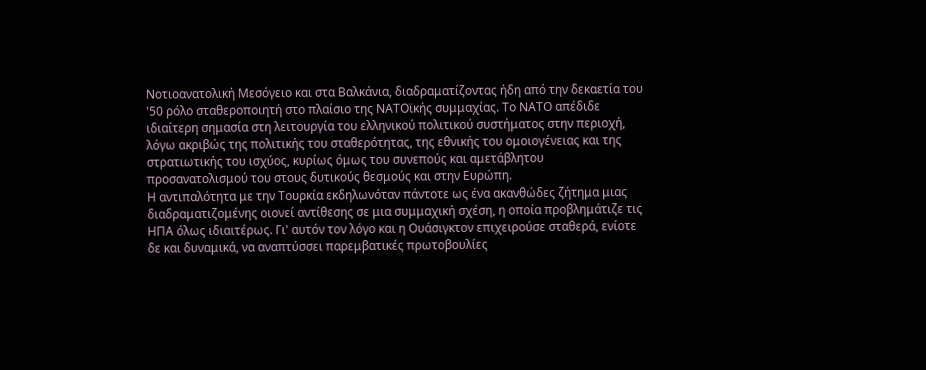Νοτιοανατολική Μεσόγειο και στα Βαλκάνια, διαδραματίζοντας ήδη από την δεκαετία του '50 ρόλο σταθεροποιητή στο πλαίσιο της ΝΑΤΟϊκής συμμαχίας. Το ΝΑΤΟ απέδιδε ιδιαίτερη σημασία στη λειτουργία του ελληνικού πολιτικού συστήματος στην περιοχή, λόγω ακριβώς της πολιτικής του σταθερότητας, της εθνικής του ομοιογένειας και της στρατιωτικής του ισχύος, κυρίως όμως του συνεπούς και αμετάβλητου προσανατολισμού του στους δυτικούς θεσμούς και στην Ευρώπη.
Η αντιπαλότητα με την Τουρκία εκδηλωνόταν πάντοτε ως ένα ακανθώδες ζήτημα μιας διαδραματιζομένης οιονεί αντίθεσης σε μια συμμαχική σχέση, η οποία προβλημάτιζε τις ΗΠΑ όλως ιδιαιτέρως. Γι' αυτόν τον λόγο και η Ουάσιγκτον επιχειρούσε σταθερά, ενίοτε δε και δυναμικά, να αναπτύσσει παρεμβατικές πρωτοβουλίες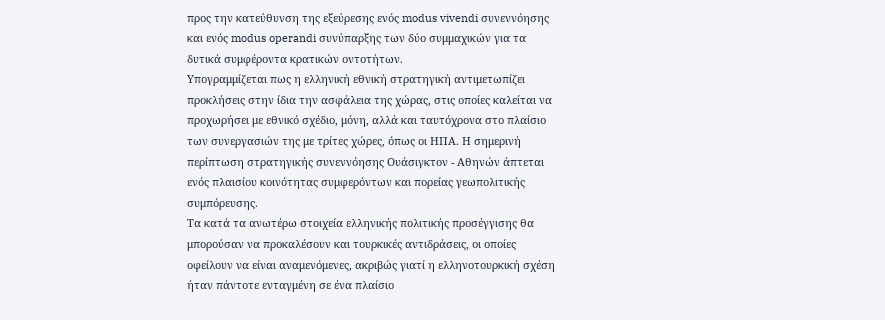προς την κατεύθυνση της εξεύρεσης ενός modus vivendi συνεννόησης και ενός modus operandi συνύπαρξης των δύο συμμαχικών για τα δυτικά συμφέροντα κρατικών οντοτήτων.
Υπογραμμίζεται πως η ελληνική εθνική στρατηγική αντιμετωπίζει προκλήσεις στην ίδια την ασφάλεια της χώρας, στις οποίες καλείται να προχωρήσει με εθνικό σχέδιο, μόνη, αλλά και ταυτόχρονα στο πλαίσιο των συνεργασιών της με τρίτες χώρες, όπως οι ΗΠΑ. Η σημερινή περίπτωση στρατηγικής συνεννόησης Ουάσιγκτον - Αθηνών άπτεται ενός πλαισίου κοινότητας συμφερόντων και πορείας γεωπολιτικής συμπόρευσης.
Τα κατά τα ανωτέρω στοιχεία ελληνικής πολιτικής προσέγγισης θα μπορούσαν να προκαλέσουν και τουρκικές αντιδράσεις, οι οποίες οφείλουν να είναι αναμενόμενες, ακριβώς γιατί η ελληνοτουρκική σχέση ήταν πάντοτε ενταγμένη σε ένα πλαίσιο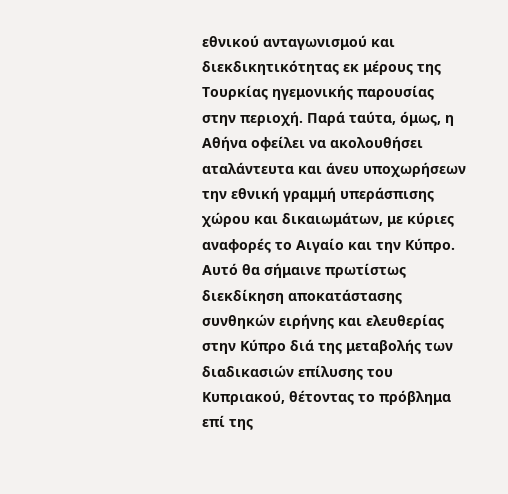εθνικού ανταγωνισμού και διεκδικητικότητας εκ μέρους της Τουρκίας ηγεμονικής παρουσίας στην περιοχή. Παρά ταύτα, όμως, η Αθήνα οφείλει να ακολουθήσει αταλάντευτα και άνευ υποχωρήσεων την εθνική γραμμή υπεράσπισης χώρου και δικαιωμάτων, με κύριες αναφορές το Αιγαίο και την Κύπρο. Αυτό θα σήμαινε πρωτίστως διεκδίκηση αποκατάστασης συνθηκών ειρήνης και ελευθερίας στην Κύπρο διά της μεταβολής των διαδικασιών επίλυσης του Κυπριακού, θέτοντας το πρόβλημα επί της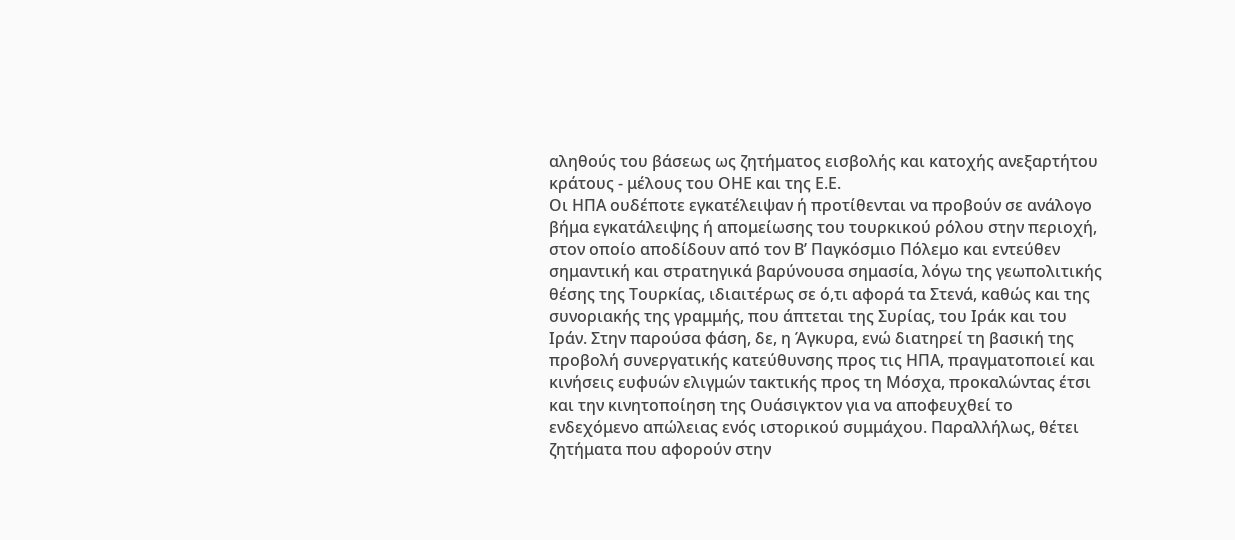αληθούς του βάσεως ως ζητήματος εισβολής και κατοχής ανεξαρτήτου κράτους - μέλους του ΟΗΕ και της Ε.Ε.
Οι ΗΠΑ ουδέποτε εγκατέλειψαν ή προτίθενται να προβούν σε ανάλογο βήμα εγκατάλειψης ή απομείωσης του τουρκικού ρόλου στην περιοχή, στον οποίο αποδίδουν από τον Β’ Παγκόσμιο Πόλεμο και εντεύθεν σημαντική και στρατηγικά βαρύνουσα σημασία, λόγω της γεωπολιτικής θέσης της Τουρκίας, ιδιαιτέρως σε ό,τι αφορά τα Στενά, καθώς και της συνοριακής της γραμμής, που άπτεται της Συρίας, του Ιράκ και του Ιράν. Στην παρούσα φάση, δε, η Άγκυρα, ενώ διατηρεί τη βασική της προβολή συνεργατικής κατεύθυνσης προς τις ΗΠΑ, πραγματοποιεί και κινήσεις ευφυών ελιγμών τακτικής προς τη Μόσχα, προκαλώντας έτσι και την κινητοποίηση της Ουάσιγκτον για να αποφευχθεί το ενδεχόμενο απώλειας ενός ιστορικού συμμάχου. Παραλλήλως, θέτει ζητήματα που αφορούν στην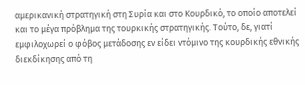αμερικανική στρατηγική στη Συρία και στο Κουρδικό, το οποίο αποτελεί και το μέγα πρόβλημα της τουρκικής στρατηγικής. Τούτο, δε, γιατί εμφιλοχωρεί ο φόβος μετάδοσης εν είδει ντόμινο της κουρδικής εθνικής διεκδίκησης από τη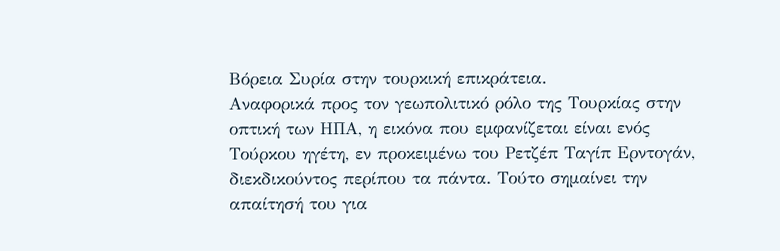Βόρεια Συρία στην τουρκική επικράτεια.
Αναφορικά προς τον γεωπολιτικό ρόλο της Τουρκίας στην οπτική των ΗΠΑ, η εικόνα που εμφανίζεται είναι ενός Τούρκου ηγέτη, εν προκειμένω του Ρετζέπ Ταγίπ Ερντογάν, διεκδικούντος περίπου τα πάντα. Τούτο σημαίνει την απαίτησή του για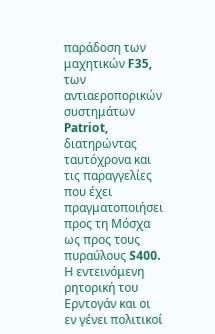παράδοση των μαχητικών F35, των αντιαεροπορικών συστημάτων Patriot, διατηρώντας ταυτόχρονα και τις παραγγελίες που έχει πραγματοποιήσει προς τη Μόσχα ως προς τους πυραύλους S400. Η εντεινόμενη ρητορική του Ερντογάν και οι εν γένει πολιτικοί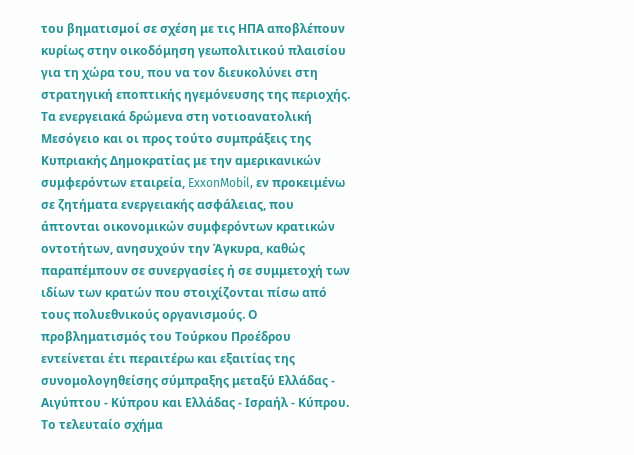του βηματισμοί σε σχέση με τις ΗΠΑ αποβλέπουν κυρίως στην οικοδόμηση γεωπολιτικού πλαισίου για τη χώρα του, που να τον διευκολύνει στη στρατηγική εποπτικής ηγεμόνευσης της περιοχής.
Τα ενεργειακά δρώμενα στη νοτιοανατολική Μεσόγειο και οι προς τούτο συμπράξεις της Κυπριακής Δημοκρατίας με την αμερικανικών συμφερόντων εταιρεία, ExxonMobil, εν προκειμένω σε ζητήματα ενεργειακής ασφάλειας, που άπτονται οικονομικών συμφερόντων κρατικών οντοτήτων, ανησυχούν την Άγκυρα, καθώς παραπέμπουν σε συνεργασίες ή σε συμμετοχή των ιδίων των κρατών που στοιχίζονται πίσω από τους πολυεθνικούς οργανισμούς. Ο προβληματισμός του Τούρκου Προέδρου εντείνεται έτι περαιτέρω και εξαιτίας της συνομολογηθείσης σύμπραξης μεταξύ Ελλάδας - Αιγύπτου - Κύπρου και Ελλάδας - Ισραήλ - Κύπρου. Το τελευταίο σχήμα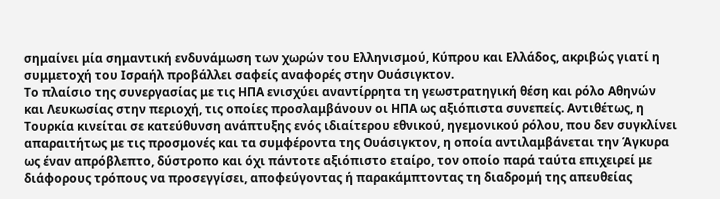σημαίνει μία σημαντική ενδυνάμωση των χωρών του Ελληνισμού, Κύπρου και Ελλάδος, ακριβώς γιατί η συμμετοχή του Ισραήλ προβάλλει σαφείς αναφορές στην Ουάσιγκτον.
Το πλαίσιο της συνεργασίας με τις ΗΠΑ ενισχύει αναντίρρητα τη γεωστρατηγική θέση και ρόλο Αθηνών και Λευκωσίας στην περιοχή, τις οποίες προσλαμβάνουν οι ΗΠΑ ως αξιόπιστα συνεπείς. Αντιθέτως, η Τουρκία κινείται σε κατεύθυνση ανάπτυξης ενός ιδιαίτερου εθνικού, ηγεμονικού ρόλου, που δεν συγκλίνει απαραιτήτως με τις προσμονές και τα συμφέροντα της Ουάσιγκτον, η οποία αντιλαμβάνεται την Άγκυρα ως έναν απρόβλεπτο, δύστροπο και όχι πάντοτε αξιόπιστο εταίρο, τον οποίο παρά ταύτα επιχειρεί με διάφορους τρόπους να προσεγγίσει, αποφεύγοντας ή παρακάμπτοντας τη διαδρομή της απευθείας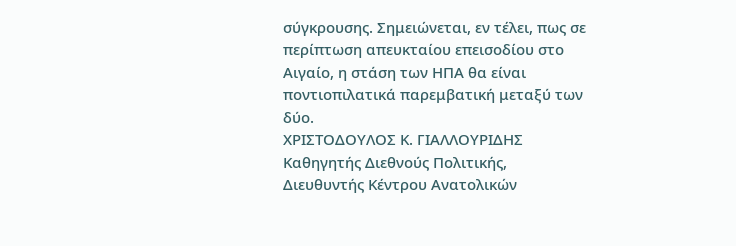σύγκρουσης. Σημειώνεται, εν τέλει, πως σε περίπτωση απευκταίου επεισοδίου στο Αιγαίο, η στάση των ΗΠΑ θα είναι ποντιοπιλατικά παρεμβατική μεταξύ των δύο.
ΧΡΙΣΤΟΔΟΥΛΟΣ Κ. ΓΙΑΛΛΟΥΡΙΔΗΣ
Καθηγητής Διεθνούς Πολιτικής,
Διευθυντής Κέντρου Ανατολικών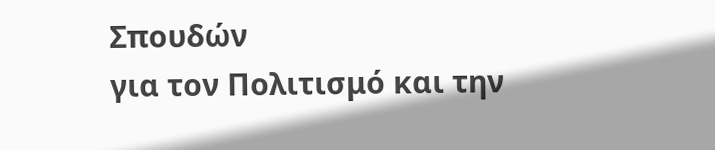Σπουδών
για τον Πολιτισμό και την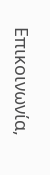Επικοινωνία,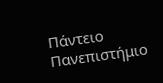Πάντειο Πανεπιστήμιο